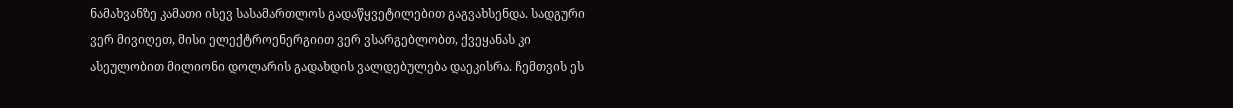ნამახვანზე კამათი ისევ სასამართლოს გადაწყვეტილებით გაგვახსენდა. სადგური ვერ მივიღეთ, მისი ელექტროენერგიით ვერ ვსარგებლობთ, ქვეყანას კი ასეულობით მილიონი დოლარის გადახდის ვალდებულება დაეკისრა. ჩემთვის ეს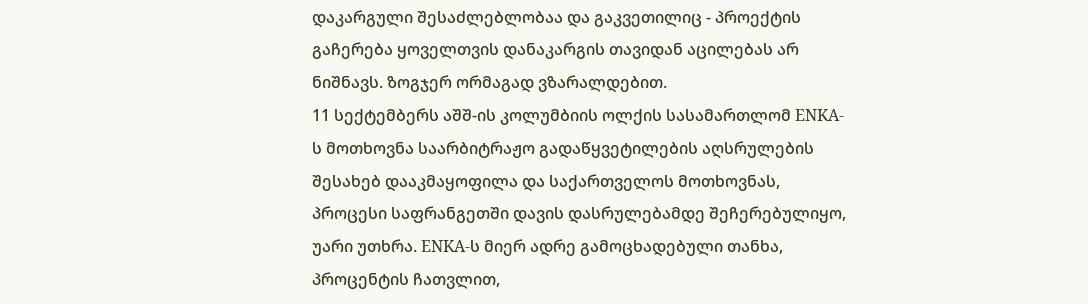დაკარგული შესაძლებლობაა და გაკვეთილიც - პროექტის გაჩერება ყოველთვის დანაკარგის თავიდან აცილებას არ ნიშნავს. ზოგჯერ ორმაგად ვზარალდებით.
11 სექტემბერს აშშ-ის კოლუმბიის ოლქის სასამართლომ ENKA-ს მოთხოვნა საარბიტრაჟო გადაწყვეტილების აღსრულების შესახებ დააკმაყოფილა და საქართველოს მოთხოვნას, პროცესი საფრანგეთში დავის დასრულებამდე შეჩერებულიყო, უარი უთხრა. ENKA-ს მიერ ადრე გამოცხადებული თანხა, პროცენტის ჩათვლით,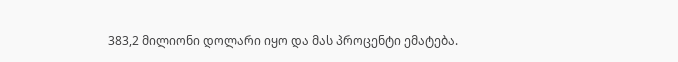383,2 მილიონი დოლარი იყო და მას პროცენტი ემატება.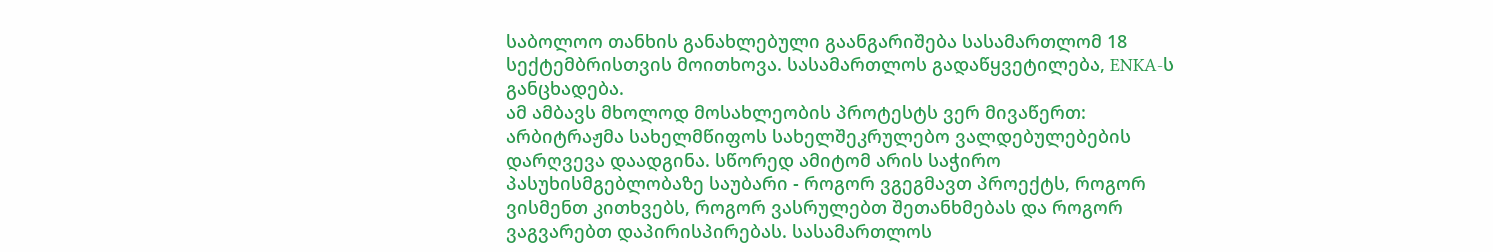საბოლოო თანხის განახლებული გაანგარიშება სასამართლომ 18 სექტემბრისთვის მოითხოვა. სასამართლოს გადაწყვეტილება, ENKA-ს განცხადება.
ამ ამბავს მხოლოდ მოსახლეობის პროტესტს ვერ მივაწერთ: არბიტრაჟმა სახელმწიფოს სახელშეკრულებო ვალდებულებების დარღვევა დაადგინა. სწორედ ამიტომ არის საჭირო პასუხისმგებლობაზე საუბარი - როგორ ვგეგმავთ პროექტს, როგორ ვისმენთ კითხვებს, როგორ ვასრულებთ შეთანხმებას და როგორ ვაგვარებთ დაპირისპირებას. სასამართლოს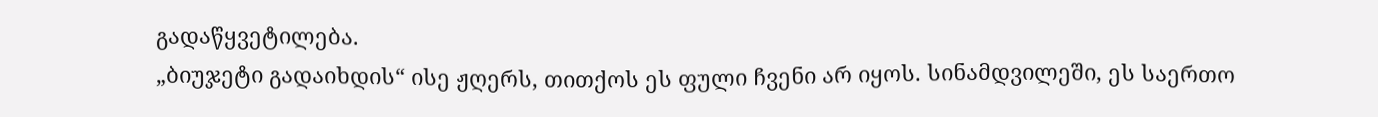გადაწყვეტილება.
„ბიუჯეტი გადაიხდის“ ისე ჟღერს, თითქოს ეს ფული ჩვენი არ იყოს. სინამდვილეში, ეს საერთო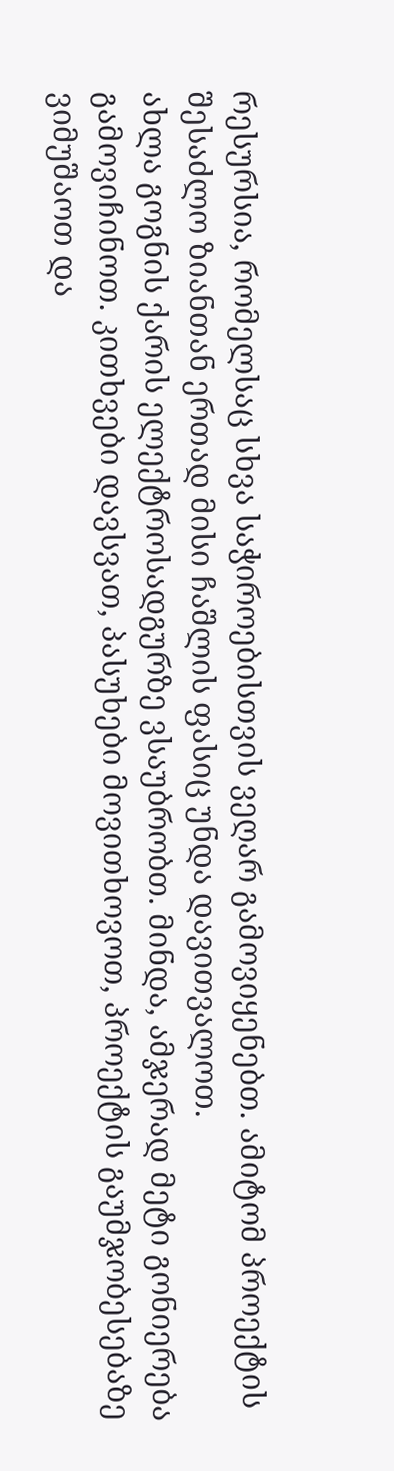რესურსია, რომელსაც სხვა საჭიროებისთვის ვეღარ გამოვიყენებთ. ამიტომ პროექტის შესაძლო ზიანთან ერთად მისი ჩაშლის ფასიც უნდა დავითვალოთ.
ახლა გოგნის ქარის ელექტროსადგურზე ვსაუბრობთ. მინდა, ამჯერად მეტი გონიერება გამოვიჩინოთ. კითხვები დავსვათ, პასუხები მოვითხოვოთ, პროექტის გაუმჯობესებაზე ვიმუშაოთ და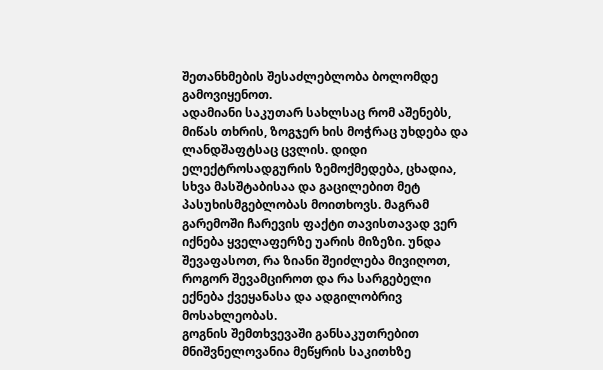შეთანხმების შესაძლებლობა ბოლომდე გამოვიყენოთ.
ადამიანი საკუთარ სახლსაც რომ აშენებს, მიწას თხრის, ზოგჯერ ხის მოჭრაც უხდება და ლანდშაფტსაც ცვლის. დიდი ელექტროსადგურის ზემოქმედება, ცხადია, სხვა მასშტაბისაა და გაცილებით მეტ პასუხისმგებლობას მოითხოვს. მაგრამ გარემოში ჩარევის ფაქტი თავისთავად ვერ იქნება ყველაფერზე უარის მიზეზი. უნდა შევაფასოთ, რა ზიანი შეიძლება მივიღოთ, როგორ შევამციროთ და რა სარგებელი ექნება ქვეყანასა და ადგილობრივ მოსახლეობას.
გოგნის შემთხვევაში განსაკუთრებით მნიშვნელოვანია მეწყრის საკითხზე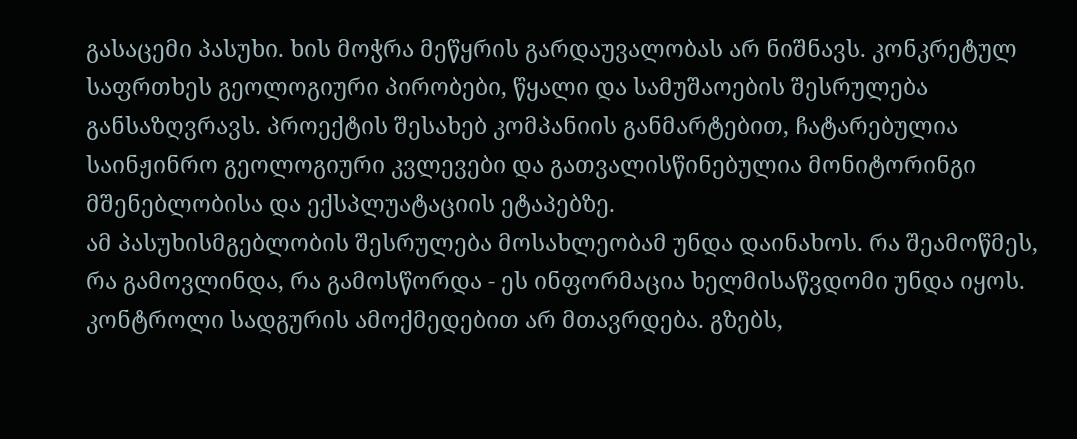გასაცემი პასუხი. ხის მოჭრა მეწყრის გარდაუვალობას არ ნიშნავს. კონკრეტულ საფრთხეს გეოლოგიური პირობები, წყალი და სამუშაოების შესრულება განსაზღვრავს. პროექტის შესახებ კომპანიის განმარტებით, ჩატარებულია საინჟინრო გეოლოგიური კვლევები და გათვალისწინებულია მონიტორინგი მშენებლობისა და ექსპლუატაციის ეტაპებზე.
ამ პასუხისმგებლობის შესრულება მოსახლეობამ უნდა დაინახოს. რა შეამოწმეს, რა გამოვლინდა, რა გამოსწორდა - ეს ინფორმაცია ხელმისაწვდომი უნდა იყოს. კონტროლი სადგურის ამოქმედებით არ მთავრდება. გზებს,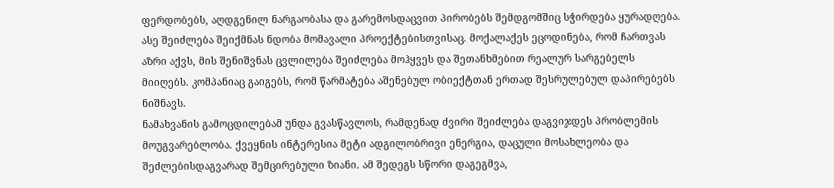ფერდობებს, აღდგენილ ნარგაობასა და გარემოსდაცვით პირობებს შემდგომშიც სჭირდება ყურადღება.
ასე შეიძლება შეიქმნას ნდობა მომავალი პროექტებისთვისაც. მოქალაქეს ეცოდინება, რომ ჩართვას აზრი აქვს, მის შენიშვნას ცვლილება შეიძლება მოჰყვეს და შეთანხმებით რეალურ სარგებელს მიიღებს. კომპანიაც გაიგებს, რომ წარმატება აშენებულ ობიექტთან ერთად შესრულებულ დაპირებებს ნიშნავს.
ნამახვანის გამოცდილებამ უნდა გვასწავლოს, რამდენად ძვირი შეიძლება დაგვიჯდეს პრობლემის მოუგვარებლობა. ქვეყნის ინტერესია მეტი ადგილობრივი ენერგია, დაცული მოსახლეობა და შეძლებისდაგვარად შემცირებული ზიანი. ამ შედეგს სწორი დაგეგმვა,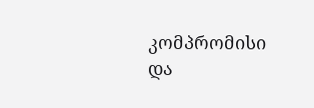კომპრომისი და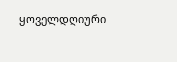ყოველდღიური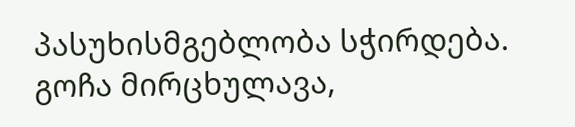პასუხისმგებლობა სჭირდება.
გოჩა მირცხულავა,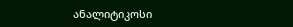ანალიტიკოსი